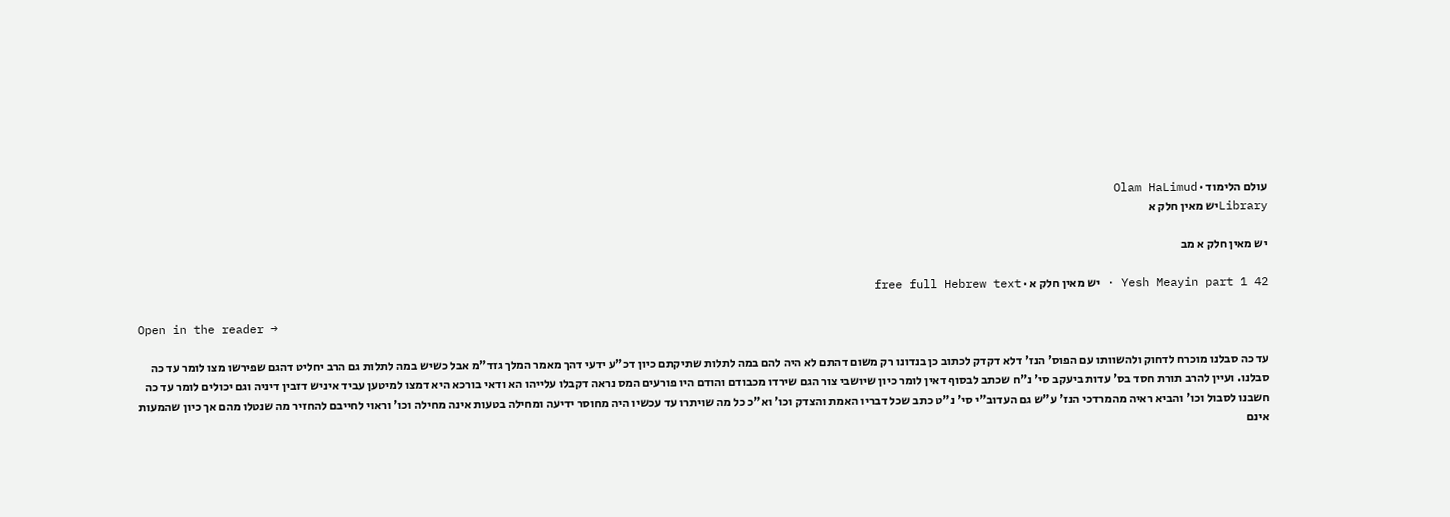עולם הלימוד · Olam HaLimud
Libraryיש מאין חלק א

יש מאין חלק א מב

Yesh Meayin part 1 42 · יש מאין חלק א · free full Hebrew text

Open in the reader →

עד כה סבלנו מוכרח לדחוק ולהשוותו עם הפוס' הנז' דלא דקדק לכתוב כן בנדונו רק משום דהתם לא היה להם במה לתלות שתיקתם כיון דכ"ע ידעי דהך מאמר המלך גזד"מ אבל כשיש במה לתלות גם הרב יחליט דהגם שפירשו מצו לומר עד כה סבלנו. ועיין להרב תורת חסד בס' עדות ביעקב סי' נ"ח שכתב לבסוף דאין לומר כיון שיושבי צור הגם שירדו מכבודם והודם היו פורעים המס נראה דקבלו עלייהו הא ודאי בורכא היא דמצו למיטען עביד איניש דזבין דיניה וגם יכולים לומר עד כה חשבנו לסבול וכו' והביא ראיה מהמרדכי הנז' ע"ש גם העדוב"י סי' נ"ט כתב שכל דבריו האמת והצדק וכו' וא"כ כל מה שויתרו עד עכשיו היה מחוסר ידיעה ומחילה בטעות אינה מחילה וכו' וראוי לחייבם להחזיר מה שנטלו מהם אך כיון שהמעות אינם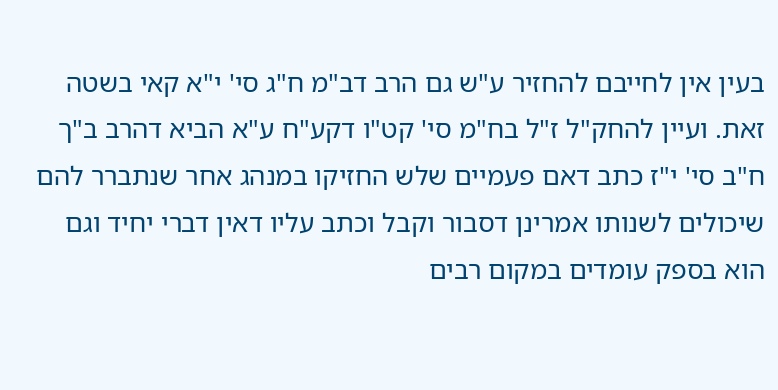בעין אין לחייבם להחזיר ע"ש גם הרב דב"מ ח"ג סי' י"א קאי בשטה זאת. ועיין להחק"ל ז"ל בח"מ סי' קט"ו דקע"ח ע"א הביא דהרב ב"ך ח"ב סי' י"ז כתב דאם פעמיים שלש החזיקו במנהג אחר שנתברר להם שיכולים לשנותו אמרינן דסבור וקבל וכתב עליו דאין דברי יחיד וגם הוא בספק עומדים במקום רבים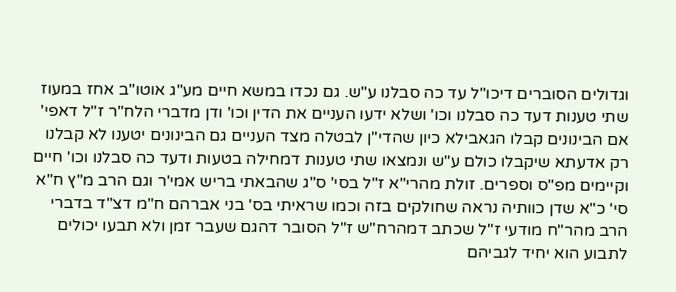וגדולים הסוברים דיכו"ל עד כה סבלנו ע"ש. גם נכדו במשא חיים מע"ג אוטו"ב אחז במעוז שתי טענות דעד כה סבלנו וכו' ושלא ידעו העניים את הדין וכו' ודן מדברי הלח"ר ז"ל דאפי' אם הבינונים קבלו הגאבילא כיון שהדי"ן לבטלה מצד העניים גם הבינונים יטענו לא קבלנו רק אדעתא שיקבלו כולם ע"ש ונמצאו שתי טענות דמחילה בטעות ודעד כה סבלנו וכו' חיים וקיימים מפ"ס וספרים. זולת מהרי"א ז"ל בסי' ס"ג שהבאתי בריש אמי'ר וגם הרב מ"ץ ח"א סי' כ"א שדן כוותיה נראה שחולקים בזה וכמו שראיתי בס' בני אברהם ח"מ דצ"ד בדברי הרב מהר"ח מודעי ז"ל שכתב דמהרח"ש ז"ל הסובר דהגם שעבר זמן ולא תבעו יכולים לתבוע הוא יחיד לגביהם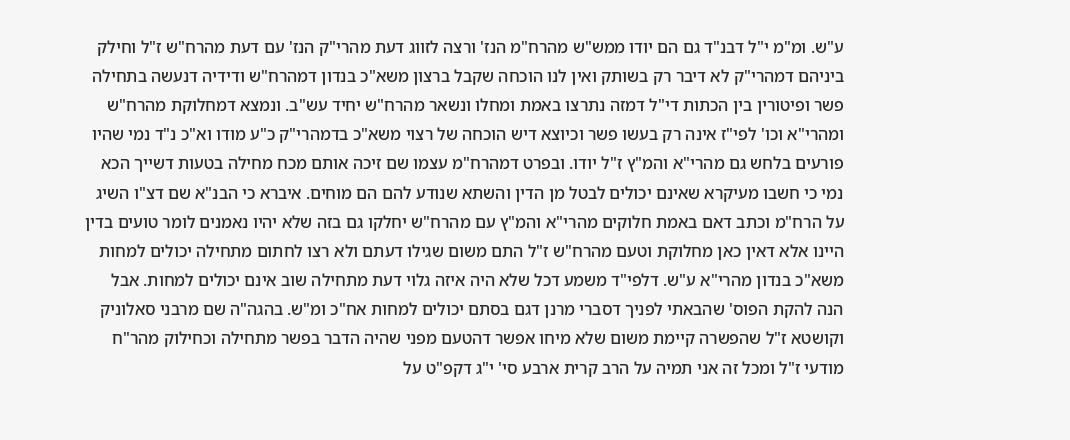ע"ש. ומ"מ י"ל דבנ"ד גם הם יודו ממש"ש מהרח"מ הנז' ורצה לזווג דעת מהרי"ק הנז' עם דעת מהרח"ש ז"ל וחילק ביניהם דמהרי"ק לא דיבר רק בשותק ואין לנו הוכחה שקבל ברצון משא"כ בנדון דמהרח"ש ודידיה דנעשה בתחילה פשר ופיטורין בין הכתות די"ל דמזה נתרצו באמת ומחלו ונשאר מהרח"ש יחיד עש"ב. ונמצא דמחלוקת מהרח"ש ומהרי"א וכו' לפי"ז אינה רק בעשו פשר וכיוצא דיש הוכחה של רצוי משא"כ בדמהרי"ק כ"ע מודו וא"כ נ"ד נמי שהיו פורעים בלחש גם מהרי"א והמ"ץ ז"ל יודו. ובפרט דמהרח"מ עצמו שם זיכה אותם מכח מחילה בטעות דשייך הכא נמי כי חשבו מעיקרא שאינם יכולים לבטל מן הדין והשתא שנודע להם הם מוחים. איברא כי הבנ"א שם דצ"ו השיג על הרח"מ וכתב דאם באמת חלוקים מהרי"א והמ"ץ עם מהרח"ש יחלקו גם בזה שלא יהיו נאמנים לומר טועים בדין היינו אלא דאין כאן מחלוקת וטעם מהרח"ש ז"ל התם משום שגילו דעתם ולא רצו לחתום מתחילה יכולים למחות משא"כ בנדון מהרי"א ע"ש. דלפי"ד משמע דכל שלא היה איזה גלוי דעת מתחילה שוב אינם יכולים למחות. אבל הנה להקת הפוס' שהבאתי לפניך דסברי מרנן דגם בסתם יכולים למחות אח"כ ומ"ש. בהגה"ה שם מרבני סאלוניק וקושטא ז"ל שהפשרה קיימת משום שלא מיחו אפשר דהטעם מפני שהיה הדבר בפשר מתחילה וכחילוק מהר"ח מודעי ז"ל ומכל זה אני תמיה על הרב קרית ארבע סי' י"ג דקפ"ט על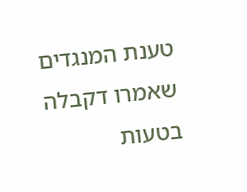טענת המנגדים שאמרו דקבלה בטעות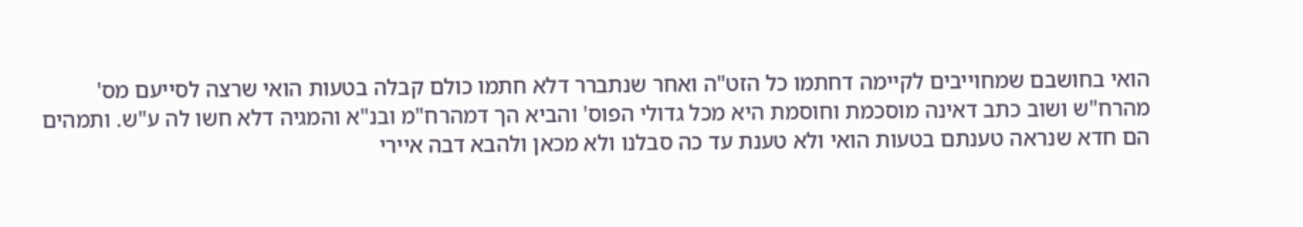הואי בחושבם שמחוייבים לקיימה דחתמו כל הזט"ה ואחר שנתברר דלא חתמו כולם קבלה בטעות הואי שרצה לסייעם מס' מהרח"ש ושוב כתב דאינה מוסכמת וחוסמת היא מכל גדולי הפוס' והביא הך דמהרח"מ ובנ"א והמגיה דלא חשו לה ע"ש. ותמהים הם חדא שנראה טענתם בטעות הואי ולא טענת עד כה סבלנו ולא מכאן ולהבא דבה איירי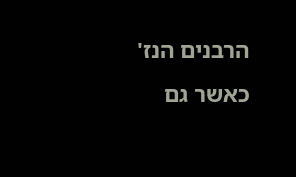הרבנים הנז' כאשר גם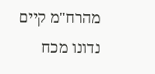מהרח"מ קיים נדונו מכח